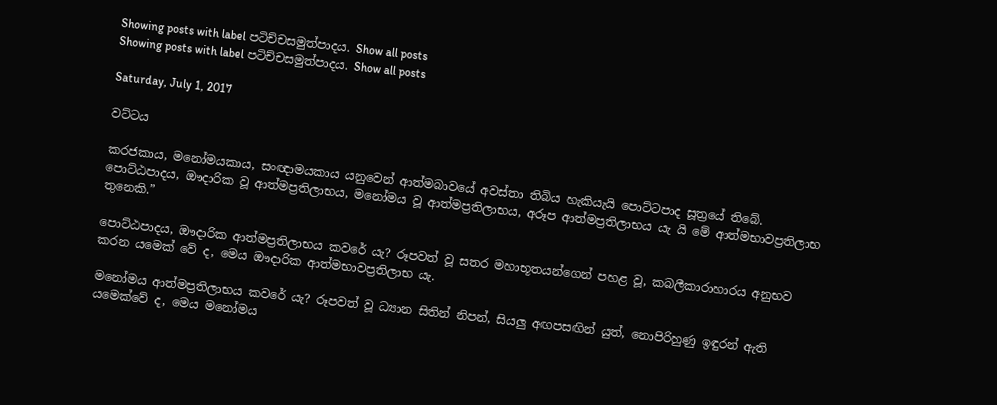Showing posts with label පටිච්චසමුත්පාදය. Show all posts
Showing posts with label පටිච්චසමුත්පාදය. Show all posts

Saturday, July 1, 2017

වට්ටය

කරජකාය, මනෝමයකාය, සංඥාමයකාය යනුවෙන් ආත්මබාවයේ අවස්තා තිබිය හැකියැයි පොට්ටපාද සූත්‍රයේ තිබේ.
පොට්ඨපාදය, ඖදාරික වූ ආත්මප්‍රතිලාභය, මනෝමය වූ ආත්මප්‍රතිලාභය, අරූප ආත්මප්‍රතිලාභය යැ යි මේ ආත්මභාවප්‍රතිලාභ තුනෙකි.”

පොට්ඨපාදය, ඖදාරික ආත්මප්‍රතිලාභය කවරේ යැ? රූපවත් වූ සතර මහාභූතයන්ගෙන් පහළ වූ, කබලීකාරාහාරය අනුභව කරන යමෙක් වේ ද, මෙය ඖදාරික ආත්මභාවප්‍රතිලාභ යැ.

මනෝමය ආත්මප්‍රතිලාභය කවරේ යැ? රූපවත් වූ ධ්‍යාන සිතින් නිපන්, සියලු අඟපසඟින් යුත්, නොපිරිහුණු ඉඳුරන් ඇති යමෙක්වේ ද, මෙය මනෝමය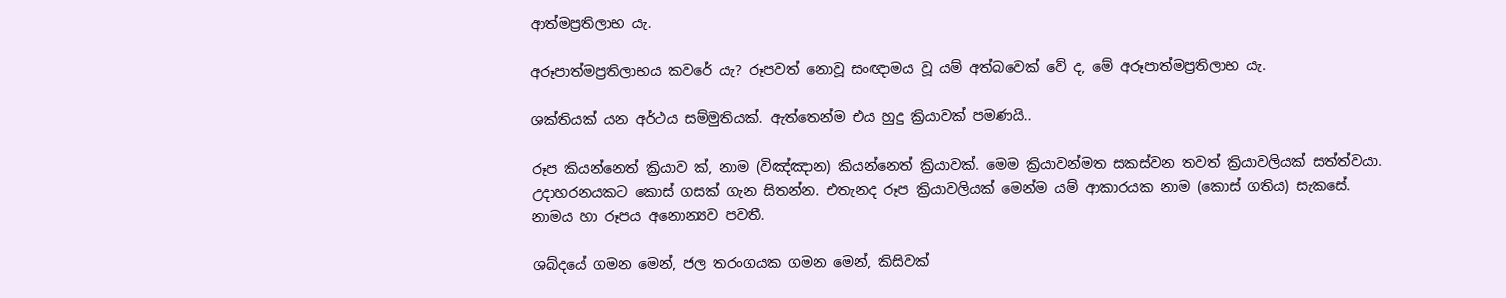ආත්මප්‍රතිලාභ යැ.

අරූපාත්මප්‍රතිලාභය කවරේ යැ? රූපවත් නොවූ සංඥාමය වූ යම් අත්බවෙක් වේ ද, මේ අරූපාත්මප්‍රතිලාභ යැ.

ශක්තියක් යන අර්ථය සම්මුතියක්. ඇත්තෙන්ම එය හුදු ක්‍රියාවක් පමණයි..

රූප කියන්නෙත් ක්‍රියාව ක්, නාම (විඤ්ඤාන) කියන්නෙත් ක්‍රියාවක්. මෙම ක්‍රියාවන්මත සකස්වන තවත් ක්‍රියාවලියක් සත්ත්වයා.
උදාහරනයකට කොස් ගසක් ගැන සිතන්න. එතැනද රූප ක්‍රියාවලියක් මෙන්ම යම් ආකාරයක නාම (කොස් ගතිය) සැකසේ.
නාමය හා රූපය අනොන්‍යව පවතී.

ශබ්දයේ ගමන මෙන්, ජල තරංගයක ගමන මෙන්, කිසිවක්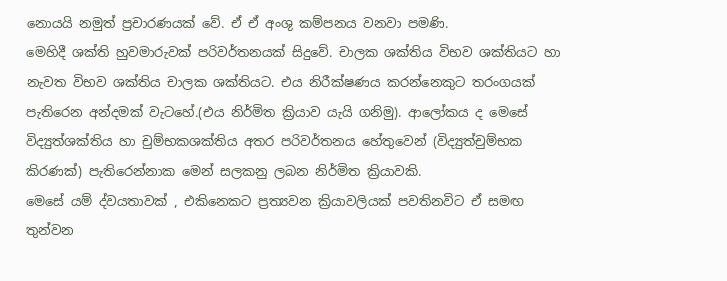නොයයි නමුත් ප්‍රචාරණයක් වේ. ඒ ඒ අංශු කම්පනය වනවා පමණි.
මෙහිදී ශක්ති හුවමාරුවක් පරිවර්තනයක් සිදුවේ. චාලක ශක්තිය විභව ශක්තියට හා නැවත විභව ශක්තිය චාලක ශක්තියට. එය නිරීක්ෂණය කරන්නෙකුට තරංගයක් පැතිරෙන අන්දමක් වැටහේ.(එය නිර්මිත ක්‍රියාව යැයි ගනිමු). ආලෝකය ද මෙසේ විද්‍යුත්ශක්තිය හා චුම්භකශක්තිය අතර පරිවර්තනය හේතුවෙන් (විද්‍යුත්චුම්භක කිරණක්) පැතිරෙන්නාක මෙන් සලකනු ලබන නිර්මිත ක්‍රියාවකි.
මෙසේ යම් ද්වයතාවක් , එකිනෙකට ප්‍රත්‍යවන ක්‍රියාවලියක් පවතිනවිට ඒ සමඟ තුන්වන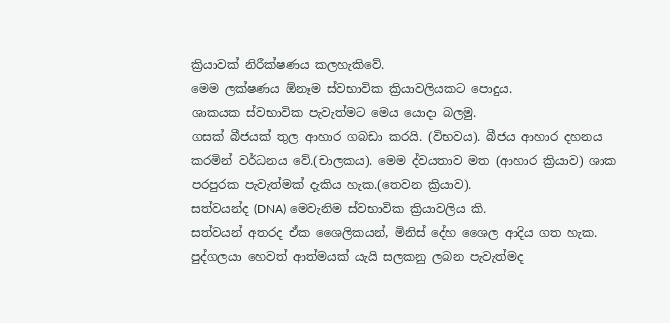ක්‍රියාවක් නිරීක්ෂණය කලහැකිවේ.
මෙම ලක්ෂණය ඕනෑම ස්වභාවික ක්‍රියාවලියකට පොදුය.
ශාකයක ස්වභාවික පැවැත්මට මෙය යොදා බලමු.
ගසක් බීජයක් තුල ආහාර ගබඩා කරයි. (විභවය). බීජය ආහාර දහනය කරමින් වර්ධනය වේ.(චාලකය). මෙම ද්වයතාව මත (ආහාර ක්‍රියාව) ශාක පරපුරක පැවැත්මක් දැකිය හැක.(තෙවන ක්‍රියාව).
සත්වයන්ද (DNA) මෙවැනිම ස්වභාවික ක්‍රියාවලිය කි.
සත්වයන් අතරද ඒක ශෛලිකයන්, මිනිස් දේහ ශෛල ආදිය ගත හැක. පුද්ගලයා හෙවත් ආත්මයක් යැයි සලකනු ලබන පැවැත්මද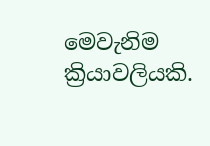මෙවැනිම ක්‍රියාවලියකි.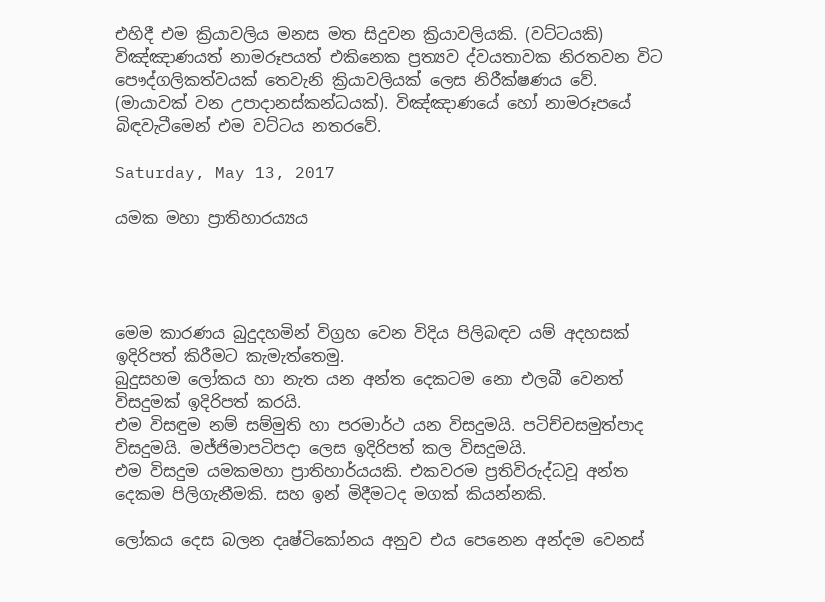එහිදී එම ක්‍රියාවලිය මනස මත සිදුවන ක්‍රියාවලියකි. (වට්ටයකි)
විඤ්ඤාණයත් නාමරූපයත් එකිනෙක ප්‍රත්‍යව ද්වයතාවක නිරතවන විට පෞද්ගලිකත්වයක් තෙවැනි ක්‍රියාවලියක් ලෙස නිරීක්ෂණය වේ.
(මායාවක් වන උපාදානස්කන්ධයක්). විඤ්ඤාණයේ හෝ නාමරූපයේ බිඳවැටීමෙන් එම වට්ටය නතරවේ.

Saturday, May 13, 2017

යමක මහා ප්‍රාතිහාරය්‍යය




මෙම කාරණය බුදුදහමින් විග්‍රහ වෙන විදිය පිලිබඳව යම් අදහසක් ඉදිරිපත් කිරීමට කැමැත්තෙමු.
බුදුසහම ලෝකය හා නැත යන අන්ත දෙකටම නො එලබී වෙනත් විසදුමක් ඉදිරිපත් කරයි.
එම විසඳුම නම් සම්මුති හා පරමාර්ථ යන විසදුමයි. පටිච්චසමුත්පාද විසදුමයි. මජ්ජිමාපටිපදා ලෙස ඉදිරිපත් කල විසදුමයි.
එම විසදුම යමකමහා ප්‍රාතිහාර්යයකි. එකවරම ප්‍රතිවිරුද්ධවූ අන්ත දෙකම පිලිගැනීමකි. සහ ඉන් මිදීමටද මගක් කියන්නකි.

ලෝකය දෙස බලන දෘෂ්ටිකෝනය අනුව එය පෙනෙන අන්දම වෙනස්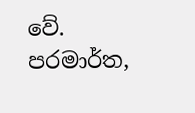වේ.
පරමාර්ත,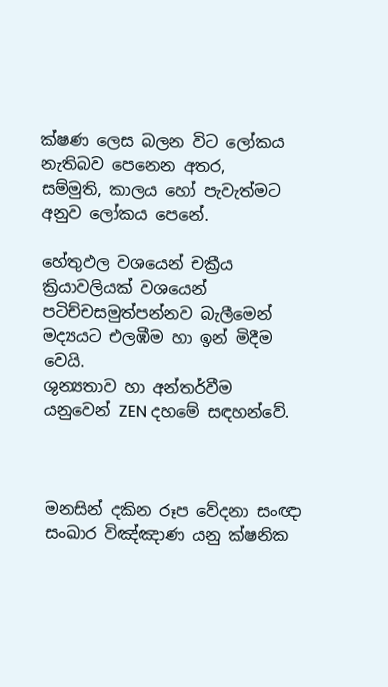ක්ෂණ ලෙස බලන විට ලෝකය නැතිබව පෙනෙන අතර,
සම්මුති, කාලය හෝ පැවැත්මට අනුව ලෝකය පෙනේ.

හේතුඵල වශයෙන් චක්‍රීය ක්‍රියාවලියක් වශයෙන් පටිච්චසමුත්පන්නව බැලීමෙන් මද්‍යයට එලඹීම හා ඉන් මිදීම වෙයි.
ශුන්‍යතාව හා අන්තර්වීම යනුවෙන් ZEN දහමේ සඳහන්වේ.



මනසින් දකින රූප වේදනා සංඥා සංඛාර විඤ්ඤාණ යනු ක්ෂනික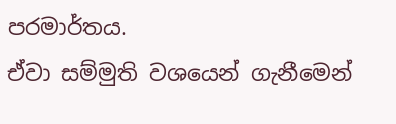පරමාර්තය.
ඒවා සම්මුති වශයෙන් ගැනීමෙන්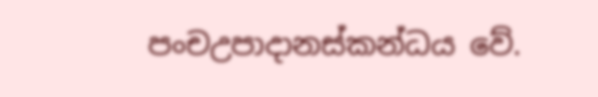පංචඋපාදානස්කන්ධය වේ.